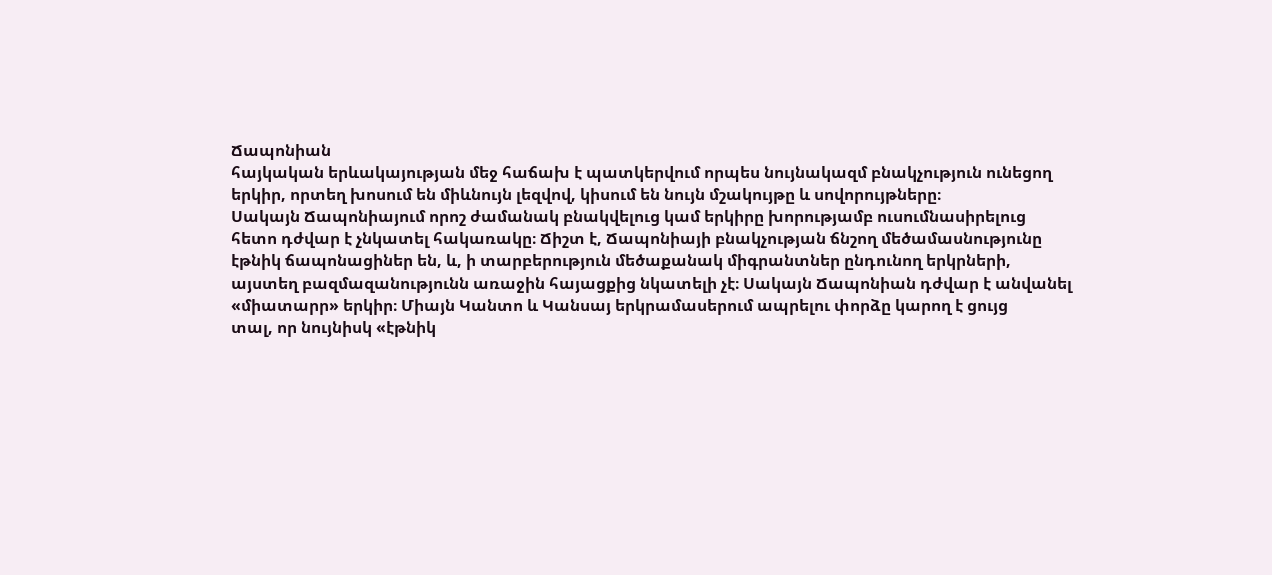Ճապոնիան
հայկական երևակայության մեջ հաճախ է պատկերվում որպես նույնակազմ բնակչություն ունեցող
երկիր, որտեղ խոսում են միևնույն լեզվով, կիսում են նույն մշակույթը և սովորույթները։
Սակայն Ճապոնիայում որոշ ժամանակ բնակվելուց կամ երկիրը խորությամբ ուսումնասիրելուց
հետո դժվար է չնկատել հակառակը։ Ճիշտ է, Ճապոնիայի բնակչության ճնշող մեծամասնությունը
էթնիկ ճապոնացիներ են, և, ի տարբերություն մեծաքանակ միգրանտներ ընդունող երկրների,
այստեղ բազմազանությունն առաջին հայացքից նկատելի չէ։ Սակայն Ճապոնիան դժվար է անվանել
«միատարր» երկիր։ Միայն Կանտո և Կանսայ երկրամասերում ապրելու փորձը կարող է ցույց
տալ, որ նույնիսկ «էթնիկ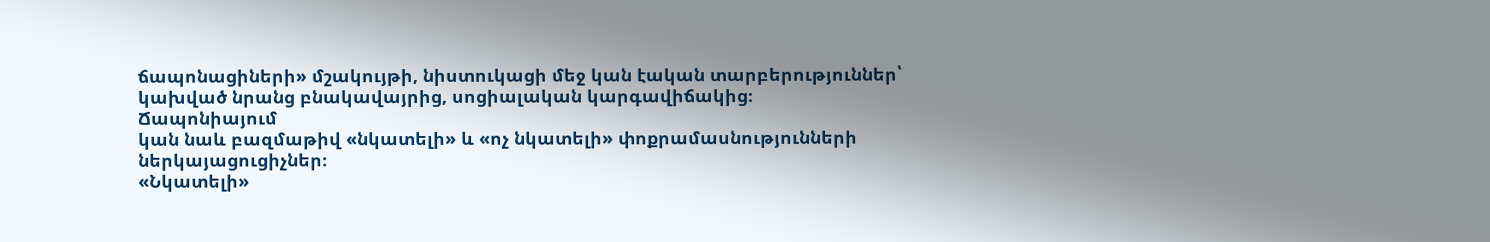ճապոնացիների» մշակույթի, նիստուկացի մեջ կան էական տարբերություններ՝
կախված նրանց բնակավայրից, սոցիալական կարգավիճակից։
Ճապոնիայում
կան նաև բազմաթիվ «նկատելի» և «ոչ նկատելի» փոքրամասնությունների ներկայացուցիչներ։
«Նկատելի»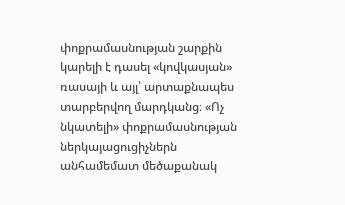փոքրամասնության շարքին կարելի է դասել «կովկասյան» ռասայի և այլ՝ արտաքնապես
տարբերվող մարդկանց։ «Ոչ նկատելի» փոքրամասնության ներկայացուցիչներն անհամեմատ մեծաքանակ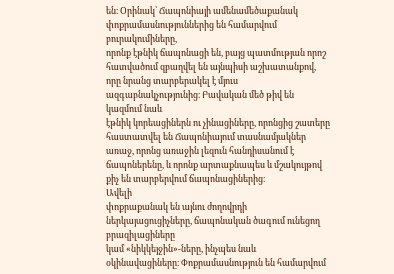են։ Օրինակ՝ Ճապոնիայի ամենամեծաքանակ փոքրամասնություններից են համարվում բուրակումիները,
որոնք էթնիկ ճապոնացի են, բայց պատմության որոշ հատվածում զբաղվել են այնպիսի աշխատանքով,
որը նրանց տարբերակել է մյուս ազգաբնակչությունից։ Բավական մեծ թիվ են կազմում նաև
էթնիկ կորեացիներն ու չինացիները, որոնցից շատերը հաստատվել են Ճապոնիայում տասնամյակներ
առաջ, որոնց առաջին լեզուն հանդիսանում է ճապոներենը, և որոնք արտաքնապես և մշակույթով
քիչ են տարբերվում ճապոնացիներից։
Ավելի
փոքրաքանակ են այնու ժողովրդի ներկայացուցիչները, ճապոնական ծագում ունեցող բրազիլացիները
կամ «նիկկեյջին»-ները, ինչպես նաև օկինավացիները։ Փոքրամասնություն են համարվում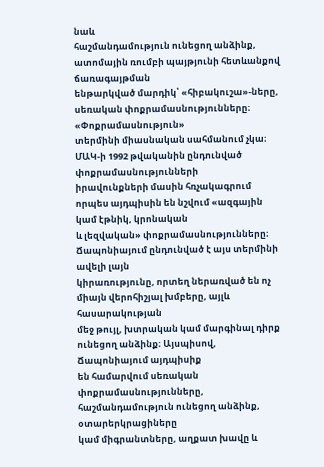նաև
հաշմանդամություն ունեցող անձինք, ատոմային ռումբի պայթյունի հետևանքով ճառագայթման
ենթարկված մարդիկ՝ «հիբակուշա»-ները, սեռական փոքրամասնությունները։
«Փոքրամասնություն»
տերմինի միասնական սահմանում չկա։ ՄԱԿ-ի 1992 թվականին ընդունված փոքրամասնությունների
իրավունքների մասին հռչակագրում որպես այդպիսին են նշվում «ազգային կամ էթնիկ, կրոնական
և լեզվական» փոքրամասնությունները։ Ճապոնիայում ընդունված է այս տերմինի ավելի լայն
կիրառությունը, որտեղ ներառված են ոչ միայն վերոհիշյալ խմբերը, այլև հասարակության
մեջ թույլ, խտրական կամ մարգինալ դիրք ունեցող անձինք։ Այսպիսով, Ճապոնիայում այդպիսիք
են համարվում սեռական փոքրամասնությունները, հաշմանդամություն ունեցող անձինք, օտարերկրացիները
կամ միգրանտները, աղքատ խավը և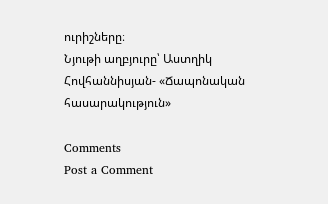ուրիշները։
Նյութի աղբյուրը՝ Աստղիկ Հովհաննիսյան- «Ճապոնական հասարակություն»

Comments
Post a Comment